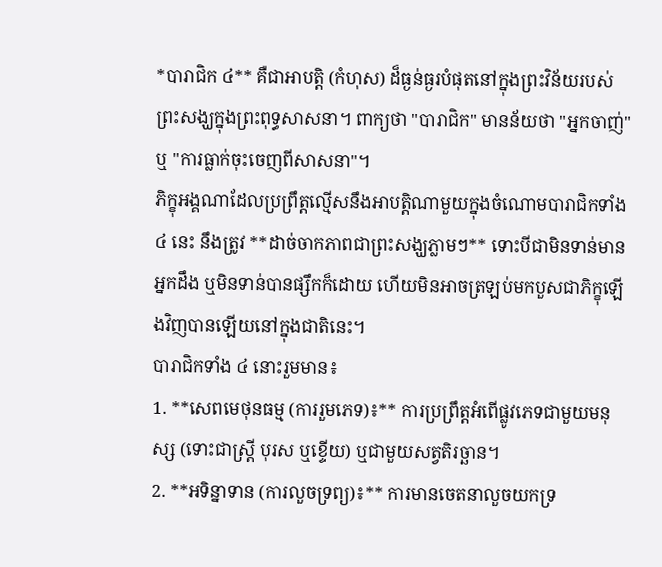*បារាជិក ៤** គឺជាអាបត្តិ (កំហុស) ដ៏ធ្ងន់ធ្ងរបំផុតនៅក្នុងព្រះវិន័យរបស់ព្រះសង្ឃក្នុងព្រះពុទ្ធសាសនា។ ពាក្យថា "បារាជិក" មានន័យថា "អ្នកចាញ់" ឬ "ការធ្លាក់ចុះចេញពីសាសនា"។
ភិក្ខុអង្គណាដែលប្រព្រឹត្តល្មើសនឹងអាបត្តិណាមួយក្នុងចំណោមបារាជិកទាំង ៤ នេះ នឹងត្រូវ **ដាច់ចាកភាពជាព្រះសង្ឃភ្លាមៗ** ទោះបីជាមិនទាន់មានអ្នកដឹង ឬមិនទាន់បានផ្សឹកក៏ដោយ ហើយមិនអាចត្រឡប់មកបួសជាភិក្ខុឡើងវិញបានឡើយនៅក្នុងជាតិនេះ។
បារាជិកទាំង ៤ នោះរួមមាន៖
1. **សេពមេថុនធម្ម (ការរួមភេទ)៖** ការប្រព្រឹត្តអំពើផ្លូវភេទជាមួយមនុស្ស (ទោះជាស្ត្រី បុរស ឬខ្ទើយ) ឬជាមួយសត្វតិរច្ឆាន។
2. **អទិន្នាទាន (ការលួចទ្រព្យ)៖** ការមានចេតនាលួចយកទ្រ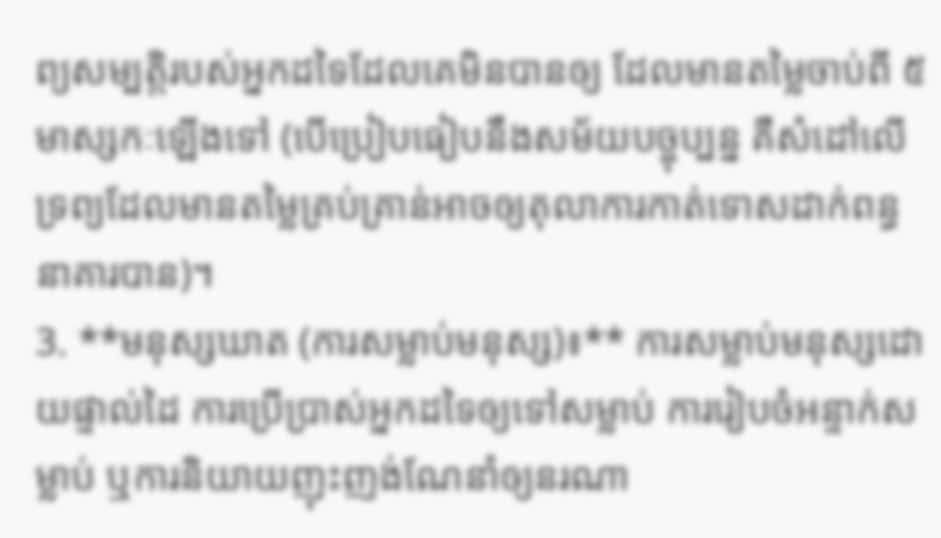ព្យសម្បត្តិរបស់អ្នកដទៃដែលគេមិនបានឲ្យ ដែលមានតម្លៃចាប់ពី ៥ មាស្សកៈឡើងទៅ (បើប្រៀបធៀបនឹងសម័យបច្ចុប្បន្ន គឺសំដៅលើទ្រព្យដែលមានតម្លៃគ្រប់គ្រាន់អាចឲ្យតុលាការកាត់ទោសដាក់ពន្ធនាគារបាន)។
3. **មនុស្សឃាត (ការសម្លាប់មនុស្ស)៖** ការសម្លាប់មនុស្សដោយផ្ទាល់ដៃ ការប្រើប្រាស់អ្នកដទៃឲ្យទៅសម្លាប់ ការរៀបចំអន្ទាក់សម្លាប់ ឬការនិយាយញុះញង់ណែនាំឲ្យនរណា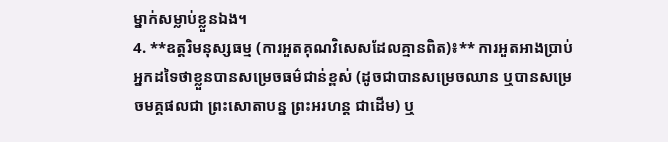ម្នាក់សម្លាប់ខ្លួនឯង។
4. **ឧត្តរិមនុស្សធម្ម (ការអួតគុណវិសេសដែលគ្មានពិត)៖** ការអួតអាងប្រាប់អ្នកដទៃថាខ្លួនបានសម្រេចធម៌ជាន់ខ្ពស់ (ដូចជាបានសម្រេចឈាន ឬបានសម្រេចមគ្គផលជា ព្រះសោតាបន្ន ព្រះអរហន្ត ជាដើម) ឬ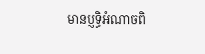មានប្ញទ្ធិអំណាចពិ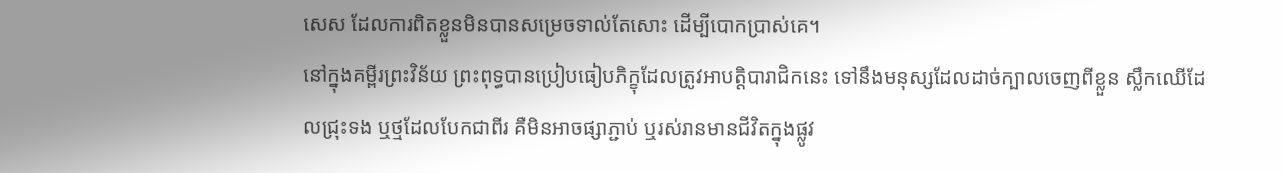សេស ដែលការពិតខ្លួនមិនបានសម្រេចទាល់តែសោះ ដើម្បីបោកប្រាស់គេ។
នៅក្នុងគម្ពីរព្រះវិន័យ ព្រះពុទ្ធបានប្រៀបធៀបភិក្ខុដែលត្រូវអាបត្តិបារាជិកនេះ ទៅនឹងមនុស្សដែលដាច់ក្បាលចេញពីខ្លួន ស្លឹកឈើដែលជ្រុះទង ឬថ្មដែលបែកជាពីរ គឺមិនអាចផ្សាភ្ជាប់ ឬរស់រានមានជីវិតក្នុងផ្លូវ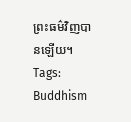ព្រះធម៌វិញបានឡើយ។
Tags:
Buddhism